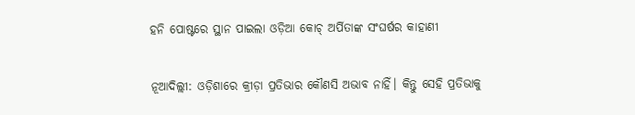ହନି ପୋଷ୍ଟରେ ସ୍ଥାନ ପାଇଲା ଓଡ଼ିଆ କୋଚ୍ ଅର୍ପିତାଙ୍କ ସଂଘର୍ଷର କାହାଣୀ

ନୂଆଦିଲ୍ଲୀ: ଓଡ଼ିଶାରେ କ୍ରୀଡ଼ା ପ୍ରତିଭାର କୌଣସି ଅଭାବ ନାହିଁ। କିନ୍ତୁ ସେହି ପ୍ରତିଭାକୁ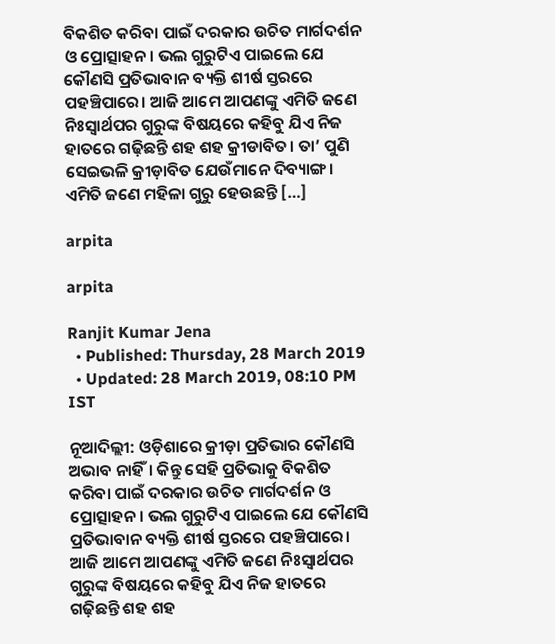ବିକଶିତ କରିବା ପାଇଁ ଦରକାର ଉଚିତ ମାର୍ଗଦର୍ଶନ ଓ ପ୍ରୋତ୍ସାହନ। ଭଲ ଗୁରୁଟିଏ ପାଇଲେ ଯେ କୌଣସି ପ୍ରତିଭାବାନ ବ୍ୟକ୍ତି ଶୀର୍ଷ ସ୍ତରରେ ପହଞ୍ଚିପାରେ। ଆଜି ଆମେ ଆପଣଙ୍କୁ ଏମିତି ଜଣେ ନିଃସ୍ୱାର୍ଥପର ଗୁରୁଙ୍କ ବିଷୟରେ କହିବୁ ଯିଏ ନିଜ ହାତରେ ଗଢ଼ିଛନ୍ତି ଶହ ଶହ କ୍ରୀଡାବିତ। ତା’ ପୁଣି ସେଇଭଳି କ୍ରୀଡ଼ାବିତ ଯେଉଁମାନେ ଦିବ୍ୟାଙ୍ଗ। ଏମିତି ଜଣେ ମହିଳା ଗୁରୁ ହେଉଛନ୍ତି […]

arpita

arpita

Ranjit Kumar Jena
  • Published: Thursday, 28 March 2019
  • Updated: 28 March 2019, 08:10 PM IST

ନୂଆଦିଲ୍ଲୀ: ଓଡ଼ିଶାରେ କ୍ରୀଡ଼ା ପ୍ରତିଭାର କୌଣସି ଅଭାବ ନାହିଁ। କିନ୍ତୁ ସେହି ପ୍ରତିଭାକୁ ବିକଶିତ କରିବା ପାଇଁ ଦରକାର ଉଚିତ ମାର୍ଗଦର୍ଶନ ଓ ପ୍ରୋତ୍ସାହନ। ଭଲ ଗୁରୁଟିଏ ପାଇଲେ ଯେ କୌଣସି ପ୍ରତିଭାବାନ ବ୍ୟକ୍ତି ଶୀର୍ଷ ସ୍ତରରେ ପହଞ୍ଚିପାରେ। ଆଜି ଆମେ ଆପଣଙ୍କୁ ଏମିତି ଜଣେ ନିଃସ୍ୱାର୍ଥପର ଗୁରୁଙ୍କ ବିଷୟରେ କହିବୁ ଯିଏ ନିଜ ହାତରେ ଗଢ଼ିଛନ୍ତି ଶହ ଶହ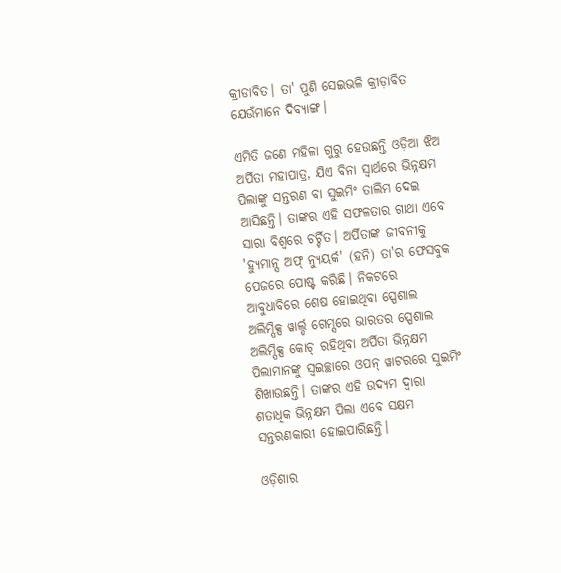କ୍ରୀଡାବିତ। ତା' ପୁଣି ସେଇଭଳି କ୍ରୀଡ଼ାବିତ ଯେଉଁମାନେ ଦିବ୍ୟାଙ୍ଗ।

ଏମିତି ଜଣେ ମହିଳା ଗୁରୁ ହେଉଛନ୍ତି ଓଡ଼ିଆ ଝିଅ ଅର୍ପିତା ମହାପାତ୍ର, ଯିଏ ବିନା ସ୍ୱାର୍ଥରେ ଭିନ୍ନକ୍ଷମ ପିଲାଙ୍କୁ ସନ୍ତରଣ ବା ସୁଇମିଂ ତାଲିମ ଦେଇ ଆସିଛନ୍ତି। ତାଙ୍କର ଏହି ସଫଳତାର ଗାଥା ଏବେ ସାରା ବିଶ୍ୱରେ ଚର୍ଚ୍ଚିତ। ଅର୍ପିତାଙ୍କ ଜୀବନୀକୁ 'ହ୍ୟୁମାନ୍ସ ଅଫ୍ ନ୍ୟୁୟର୍କ' (ହନି) ତା'ର ଫେସବୁକ ପେଜରେ ପୋଷ୍ଟ କରିଛି। ନିକଟରେ ଆବୁଧାବିରେ ଶେଷ ହୋଇଥିବା ସ୍ପେଶାଲ ଅଲିମ୍ପିକ୍ସ ୱାର୍ଲ୍ଡ ଗେମ୍ସରେ ଭାରତର ସ୍ପେଶାଲ ଅଲିମ୍ପିକ୍ସ କୋଚ୍ ରହିଥିବା ଅର୍ପିତା ଭିନ୍ନକ୍ଷମ ପିଲାମାନଙ୍କୁ ସ୍ୱଇଚ୍ଛାରେ ଓପନ୍ ୱାଟରରେ ସୁଇମିଂ ଶିଖାଉଛନ୍ତି। ତାଙ୍କର ଏହି ଉଦ୍ୟମ ଦ୍ୱାରା ଶତାଧିକ ଭିନ୍ନକ୍ଷମ ପିଲା ଏବେ ସକ୍ଷମ ସନ୍ତରଣକାରୀ ହୋଇପାରିଛନ୍ତି।

ଓଡ଼ିଶାର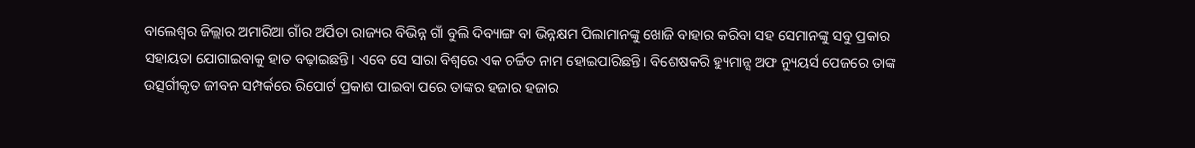ବାଲେଶ୍ୱର ଜିଲ୍ଲାର ଅମାରିଆ ଗାଁର ଅର୍ପିତା ରାଜ୍ୟର ବିଭିନ୍ନ ଗାଁ ବୁଲି ଦିବ୍ୟାଙ୍ଗ ବା ଭିନ୍ନକ୍ଷମ ପିଲାମାନଙ୍କୁ ଖୋଜି ବାହାର କରିବା ସହ ସେମାନଙ୍କୁ ସବୁ ପ୍ରକାର ସହାୟତା ଯୋଗାଇବାକୁ ହାତ ବଢ଼ାଇଛନ୍ତି। ଏବେ ସେ ସାରା ବିଶ୍ୱରେ ଏକ ଚର୍ଚ୍ଚିତ ନାମ ହୋଇପାରିଛନ୍ତି। ବିଶେଷକରି ହ୍ୟୁମାନ୍ସ ଅଫ ନ୍ୟୁୟର୍ସ ପେଜରେ ତାଙ୍କ ଉତ୍ସର୍ଗୀକୃତ ଜୀବନ ସମ୍ପର୍କରେ ରିପୋର୍ଟ ପ୍ରକାଶ ପାଇବା ପରେ ତାଙ୍କର ହଜାର ହଜାର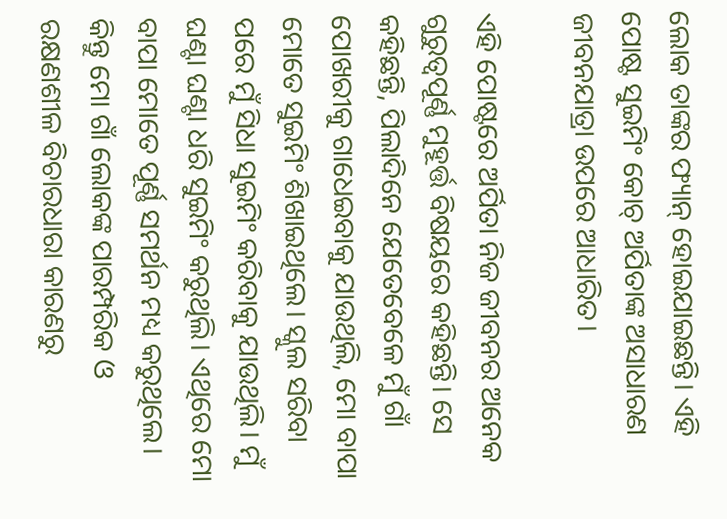ଲୋକ ତାଙ୍କର ଫ୍ୟାନ୍ ହୋଇଯାଇଛନ୍ତି। ଏହି ପୋଷ୍ଟ ସୁଇମିଂ କୋଚ୍ ଅର୍ପିତାଙ୍କ ଅସାଧାରଣ ଜୀବନଯାତ୍ରା ଉପରେ ଆଧାରିତ।

ଏହି ପୋଷ୍ଟରେ ଅର୍ପିତା ନିଜ ଜୀବନର ଅନେକ ଗୁରୁତ୍ୱପୂର୍ଣ୍ଣ ମୁହୂର୍ତ୍ତ ବିଷୟରେ କହିଛନ୍ତି। ସେ କହିଛନ୍ତି, ପିଲାଦିନେ ଯେତେବେଳେ ମୁଁ ଗାଁ ପୋଖରୀକୁ ଗାଧେଇବାକୁ ଯାଉଥିଲି, ମୋ ବାପା ମୋତେ ସୁଇମିଂ ଶିଖାଇଥିଲେ। ସ୍କୁଲ ସରିବା ପରେ ମୁଁ ସିଧା ସୁଇମିଂ କରିବାକୁ ଯାଉଥିଲି। ମୁଁ ଘଣ୍ଟା ଘଣ୍ଟା ଧରି ସୁଇମିଂ କରୁଥିଲି। ଏଥିରେ ମୋ ବାପା ମୋତେ ପୂର୍ଣ୍ଣ ସମର୍ଥନ ମଧ୍ୟ କରୁଥିଲେ। କିନ୍ତୁ ମୋ ଗାଁ ଲୋକଙ୍କ ପାରମ୍ପରିକ ଓ ରକ୍ଷଣଶୀଳ ବିଚାରଧାରା କାରଣରୁ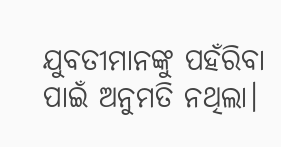ଯୁବତୀମାନଙ୍କୁ ପହଁରିବା ପାଇଁ ଅନୁମତି ନଥିଲା।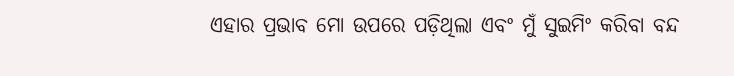ଏହାର ପ୍ରଭାବ ମୋ ଉପରେ ପଡ଼ିଥିଲା ଏବଂ ମୁଁ ସୁଇମିଂ କରିବା ବନ୍ଦ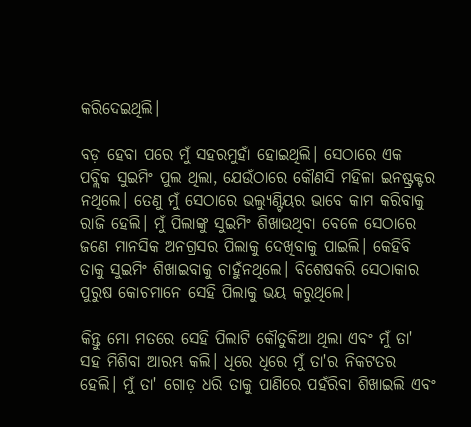କରିଦେଇଥିଲି।

ବଡ଼ ହେବା ପରେ ମୁଁ ସହରମୁହାଁ ହୋଇଥିଲି। ସେଠାରେ ଏକ ପବ୍ଲିକ ସୁଇମିଂ ପୁଲ ଥିଲା, ଯେଉଁଠାରେ କୌଣସି ମହିଳା ଇନଷ୍ଟ୍ରକ୍ଟର ନଥିଲେ। ତେଣୁ ମୁଁ ସେଠାରେ ଭଲ୍ୟୁଣ୍ଟିୟର ଭାବେ କାମ କରିବାକୁ ରାଜି ହେଲି। ମୁଁ ପିଲାଙ୍କୁ ସୁଇମିଂ ଶିଖାଉଥିବା ବେଳେ ସେଠାରେ ଜଣେ ମାନସିକ ଅନଗ୍ରସର ପିଲାକୁ ଦେଖିବାକୁ ପାଇଲି। କେହିବି ତାକୁ ସୁଇମିଂ ଶିଖାଇବାକୁ ଚାହୁଁନଥିଲେ। ବିଶେଷକରି ସେଠାକାର ପୁରୁଷ କୋଚମାନେ ସେହି ପିଲାକୁ ଭୟ କରୁଥିଲେ।

କିନ୍ତୁ ମୋ ମତରେ ସେହି ପିଲାଟି କୌତୁକିଆ ଥିଲା ଏବଂ ମୁଁ ତା' ସହ ମିଶିବା ଆରମ୍ଭ କଲି। ଧିରେ ଧିରେ ମୁଁ ତା'ର ନିକଟତର ହେଲି। ମୁଁ ତା' ଗୋଡ଼ ଧରି ତାକୁ ପାଣିରେ ପହଁରିବା ଶିଖାଇଲି ଏବଂ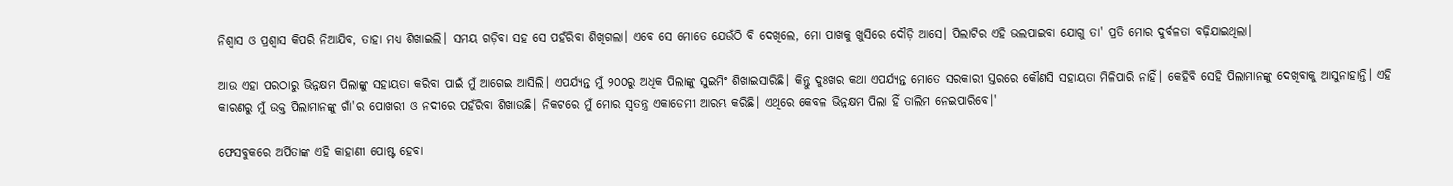ନିଶ୍ୱାସ ଓ ପ୍ରଶ୍ୱାସ କିପରି ନିଆଯିବ, ତାହା ମଧ୍ୟ ଶିଖାଇଲି। ସମୟ ଗଡ଼ିବା ସହ ସେ ପହଁରିବା ଶିଖିଗଲା। ଏବେ ସେ ମୋତେ ଯେଉଁଠି ବି ଦେଖିଲେ, ମୋ ପାଖକୁ ଖୁସିରେ ଦୌଡ଼ି ଆସେ। ପିଲାଟିର ଏହି ଭଲପାଇବା ଯୋଗୁ ତା' ପ୍ରତି ମୋର ଦୁର୍ବଳତା ବଢ଼ିଯାଇଥିଲା।

ଆଉ ଏହା ପରଠାରୁ ଭିନ୍ନକ୍ଷମ ପିଲାଙ୍କୁ ସହାୟତା କରିବା ପାଇଁ ମୁଁ ଆଗେଇ ଆସିଲି। ଏପର୍ଯ୍ୟନ୍ତ ମୁଁ ୨୦୦ରୁ ଅଧିକ ପିଲାଙ୍କୁ ସୁଇମିଂ ଶିଖାଇସାରିଛି। କିନ୍ତୁ ଦୁଃଖର କଥା ଏପର୍ଯ୍ୟନ୍ତ ମୋତେ ସରକାରୀ ସ୍ତରରେ କୌଣସି ସହାୟତା ମିଳିପାରି ନାହିଁ। କେହିବି ସେହି ପିଲାମାନଙ୍କୁ ଦେଖିବାକୁ ଆସୁନାହାନ୍ତି। ଏହି କାରଣରୁ ମୁଁ ଉକ୍ତ ପିଲାମାନଙ୍କୁ ଗାଁ'ର ପୋଖରୀ ଓ ନଦୀରେ ପହଁରିବା ଶିଖାଉଛି। ନିକଟରେ ମୁଁ ମୋର ସ୍ୱତନ୍ତ୍ର ଏକାଡେମୀ ଆରମ୍ଭ କରିଛି। ଏଥିରେ କେବଳ ଭିନ୍ନକ୍ଷମ ପିଲା ହିଁ ତାଲିମ ନେଇପାରିବେ।'

ଫେସବୁକରେ ଅର୍ପିତାଙ୍କ ଏହି କାହାଣୀ ପୋଷ୍ଟ ହେବା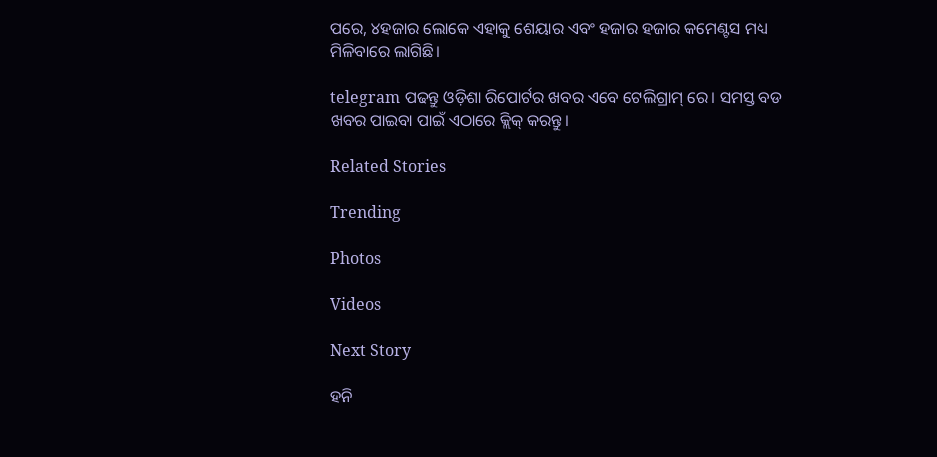ପରେ, ୪ହଜାର ଲୋକେ ଏହାକୁ ଶେୟାର ଏବଂ ହଜାର ହଜାର କମେଣ୍ଟସ ମଧ୍ୟ ମିଳିବାରେ ଲାଗିଛି।

telegram ପଢନ୍ତୁ ଓଡ଼ିଶା ରିପୋର୍ଟର ଖବର ଏବେ ଟେଲିଗ୍ରାମ୍ ରେ। ସମସ୍ତ ବଡ ଖବର ପାଇବା ପାଇଁ ଏଠାରେ କ୍ଲିକ୍ କରନ୍ତୁ।

Related Stories

Trending

Photos

Videos

Next Story

ହନି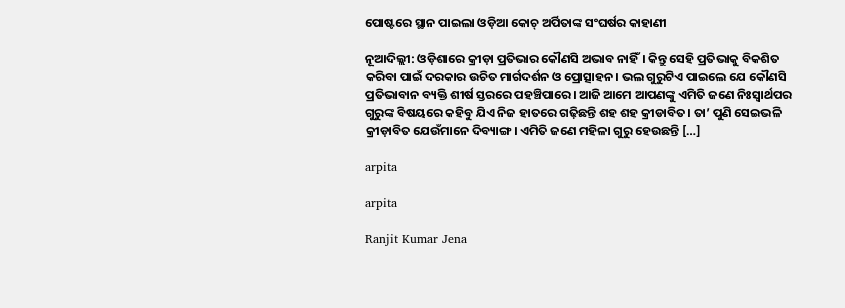ପୋଷ୍ଟରେ ସ୍ଥାନ ପାଇଲା ଓଡ଼ିଆ କୋଚ୍ ଅର୍ପିତାଙ୍କ ସଂଘର୍ଷର କାହାଣୀ

ନୂଆଦିଲ୍ଲୀ: ଓଡ଼ିଶାରେ କ୍ରୀଡ଼ା ପ୍ରତିଭାର କୌଣସି ଅଭାବ ନାହିଁ। କିନ୍ତୁ ସେହି ପ୍ରତିଭାକୁ ବିକଶିତ କରିବା ପାଇଁ ଦରକାର ଉଚିତ ମାର୍ଗଦର୍ଶନ ଓ ପ୍ରୋତ୍ସାହନ। ଭଲ ଗୁରୁଟିଏ ପାଇଲେ ଯେ କୌଣସି ପ୍ରତିଭାବାନ ବ୍ୟକ୍ତି ଶୀର୍ଷ ସ୍ତରରେ ପହଞ୍ଚିପାରେ। ଆଜି ଆମେ ଆପଣଙ୍କୁ ଏମିତି ଜଣେ ନିଃସ୍ୱାର୍ଥପର ଗୁରୁଙ୍କ ବିଷୟରେ କହିବୁ ଯିଏ ନିଜ ହାତରେ ଗଢ଼ିଛନ୍ତି ଶହ ଶହ କ୍ରୀଡାବିତ। ତା’ ପୁଣି ସେଇଭଳି କ୍ରୀଡ଼ାବିତ ଯେଉଁମାନେ ଦିବ୍ୟାଙ୍ଗ। ଏମିତି ଜଣେ ମହିଳା ଗୁରୁ ହେଉଛନ୍ତି […]

arpita

arpita

Ranjit Kumar Jena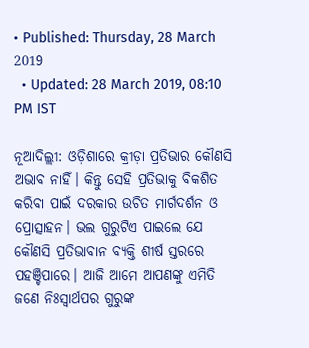• Published: Thursday, 28 March 2019
  • Updated: 28 March 2019, 08:10 PM IST

ନୂଆଦିଲ୍ଲୀ: ଓଡ଼ିଶାରେ କ୍ରୀଡ଼ା ପ୍ରତିଭାର କୌଣସି ଅଭାବ ନାହିଁ। କିନ୍ତୁ ସେହି ପ୍ରତିଭାକୁ ବିକଶିତ କରିବା ପାଇଁ ଦରକାର ଉଚିତ ମାର୍ଗଦର୍ଶନ ଓ ପ୍ରୋତ୍ସାହନ। ଭଲ ଗୁରୁଟିଏ ପାଇଲେ ଯେ କୌଣସି ପ୍ରତିଭାବାନ ବ୍ୟକ୍ତି ଶୀର୍ଷ ସ୍ତରରେ ପହଞ୍ଚିପାରେ। ଆଜି ଆମେ ଆପଣଙ୍କୁ ଏମିତି ଜଣେ ନିଃସ୍ୱାର୍ଥପର ଗୁରୁଙ୍କ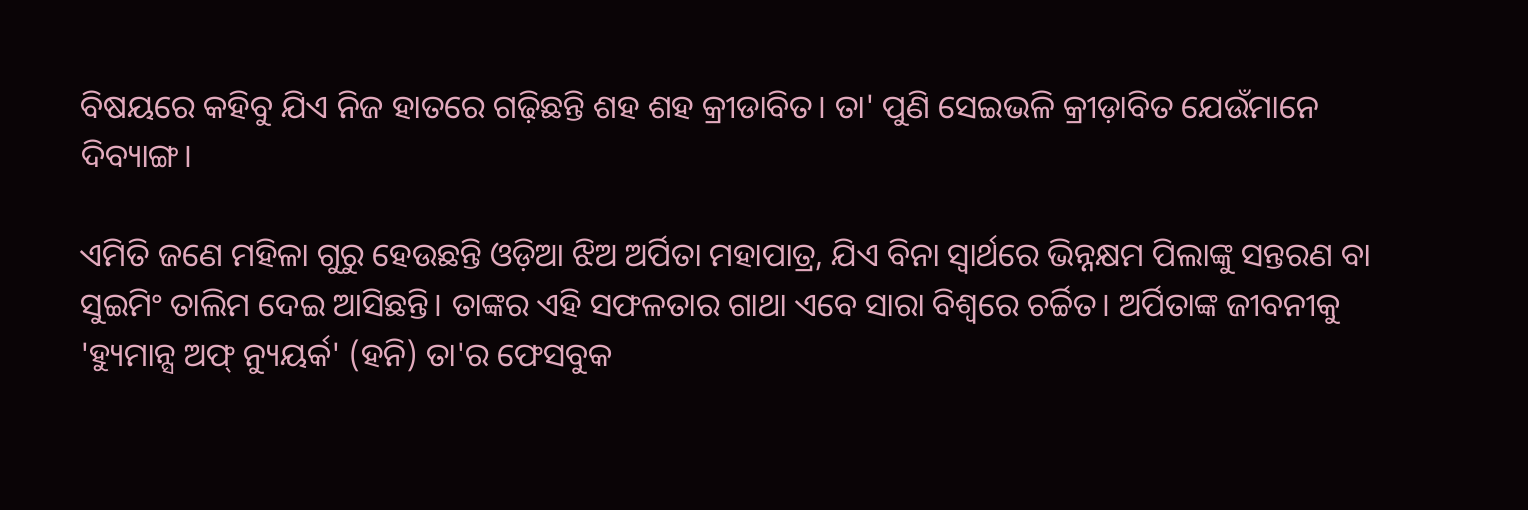ବିଷୟରେ କହିବୁ ଯିଏ ନିଜ ହାତରେ ଗଢ଼ିଛନ୍ତି ଶହ ଶହ କ୍ରୀଡାବିତ। ତା' ପୁଣି ସେଇଭଳି କ୍ରୀଡ଼ାବିତ ଯେଉଁମାନେ ଦିବ୍ୟାଙ୍ଗ।

ଏମିତି ଜଣେ ମହିଳା ଗୁରୁ ହେଉଛନ୍ତି ଓଡ଼ିଆ ଝିଅ ଅର୍ପିତା ମହାପାତ୍ର, ଯିଏ ବିନା ସ୍ୱାର୍ଥରେ ଭିନ୍ନକ୍ଷମ ପିଲାଙ୍କୁ ସନ୍ତରଣ ବା ସୁଇମିଂ ତାଲିମ ଦେଇ ଆସିଛନ୍ତି। ତାଙ୍କର ଏହି ସଫଳତାର ଗାଥା ଏବେ ସାରା ବିଶ୍ୱରେ ଚର୍ଚ୍ଚିତ। ଅର୍ପିତାଙ୍କ ଜୀବନୀକୁ 'ହ୍ୟୁମାନ୍ସ ଅଫ୍ ନ୍ୟୁୟର୍କ' (ହନି) ତା'ର ଫେସବୁକ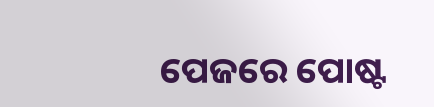ପେଜରେ ପୋଷ୍ଟ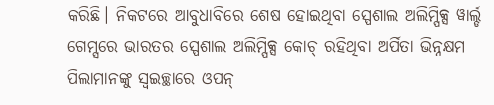କରିଛି। ନିକଟରେ ଆବୁଧାବିରେ ଶେଷ ହୋଇଥିବା ସ୍ପେଶାଲ ଅଲିମ୍ପିକ୍ସ ୱାର୍ଲ୍ଡ ଗେମ୍ସରେ ଭାରତର ସ୍ପେଶାଲ ଅଲିମ୍ପିକ୍ସ କୋଚ୍ ରହିଥିବା ଅର୍ପିତା ଭିନ୍ନକ୍ଷମ ପିଲାମାନଙ୍କୁ ସ୍ୱଇଚ୍ଛାରେ ଓପନ୍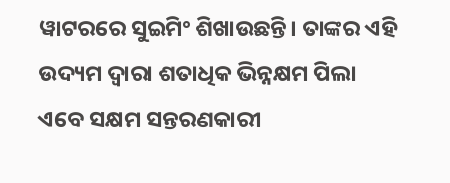ୱାଟରରେ ସୁଇମିଂ ଶିଖାଉଛନ୍ତି। ତାଙ୍କର ଏହି ଉଦ୍ୟମ ଦ୍ୱାରା ଶତାଧିକ ଭିନ୍ନକ୍ଷମ ପିଲା ଏବେ ସକ୍ଷମ ସନ୍ତରଣକାରୀ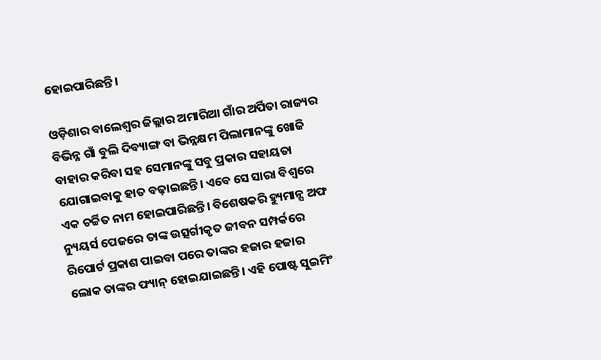ହୋଇପାରିଛନ୍ତି।

ଓଡ଼ିଶାର ବାଲେଶ୍ୱର ଜିଲ୍ଲାର ଅମାରିଆ ଗାଁର ଅର୍ପିତା ରାଜ୍ୟର ବିଭିନ୍ନ ଗାଁ ବୁଲି ଦିବ୍ୟାଙ୍ଗ ବା ଭିନ୍ନକ୍ଷମ ପିଲାମାନଙ୍କୁ ଖୋଜି ବାହାର କରିବା ସହ ସେମାନଙ୍କୁ ସବୁ ପ୍ରକାର ସହାୟତା ଯୋଗାଇବାକୁ ହାତ ବଢ଼ାଇଛନ୍ତି। ଏବେ ସେ ସାରା ବିଶ୍ୱରେ ଏକ ଚର୍ଚ୍ଚିତ ନାମ ହୋଇପାରିଛନ୍ତି। ବିଶେଷକରି ହ୍ୟୁମାନ୍ସ ଅଫ ନ୍ୟୁୟର୍ସ ପେଜରେ ତାଙ୍କ ଉତ୍ସର୍ଗୀକୃତ ଜୀବନ ସମ୍ପର୍କରେ ରିପୋର୍ଟ ପ୍ରକାଶ ପାଇବା ପରେ ତାଙ୍କର ହଜାର ହଜାର ଲୋକ ତାଙ୍କର ଫ୍ୟାନ୍ ହୋଇଯାଇଛନ୍ତି। ଏହି ପୋଷ୍ଟ ସୁଇମିଂ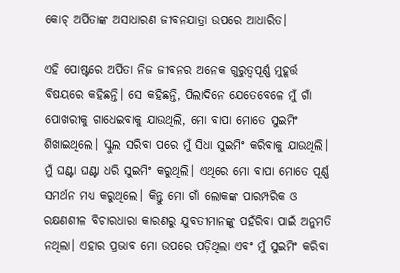କୋଚ୍ ଅର୍ପିତାଙ୍କ ଅସାଧାରଣ ଜୀବନଯାତ୍ରା ଉପରେ ଆଧାରିତ।

ଏହି ପୋଷ୍ଟରେ ଅର୍ପିତା ନିଜ ଜୀବନର ଅନେକ ଗୁରୁତ୍ୱପୂର୍ଣ୍ଣ ମୁହୂର୍ତ୍ତ ବିଷୟରେ କହିଛନ୍ତି। ସେ କହିଛନ୍ତି, ପିଲାଦିନେ ଯେତେବେଳେ ମୁଁ ଗାଁ ପୋଖରୀକୁ ଗାଧେଇବାକୁ ଯାଉଥିଲି, ମୋ ବାପା ମୋତେ ସୁଇମିଂ ଶିଖାଇଥିଲେ। ସ୍କୁଲ ସରିବା ପରେ ମୁଁ ସିଧା ସୁଇମିଂ କରିବାକୁ ଯାଉଥିଲି। ମୁଁ ଘଣ୍ଟା ଘଣ୍ଟା ଧରି ସୁଇମିଂ କରୁଥିଲି। ଏଥିରେ ମୋ ବାପା ମୋତେ ପୂର୍ଣ୍ଣ ସମର୍ଥନ ମଧ୍ୟ କରୁଥିଲେ। କିନ୍ତୁ ମୋ ଗାଁ ଲୋକଙ୍କ ପାରମ୍ପରିକ ଓ ରକ୍ଷଣଶୀଳ ବିଚାରଧାରା କାରଣରୁ ଯୁବତୀମାନଙ୍କୁ ପହଁରିବା ପାଇଁ ଅନୁମତି ନଥିଲା। ଏହାର ପ୍ରଭାବ ମୋ ଉପରେ ପଡ଼ିଥିଲା ଏବଂ ମୁଁ ସୁଇମିଂ କରିବା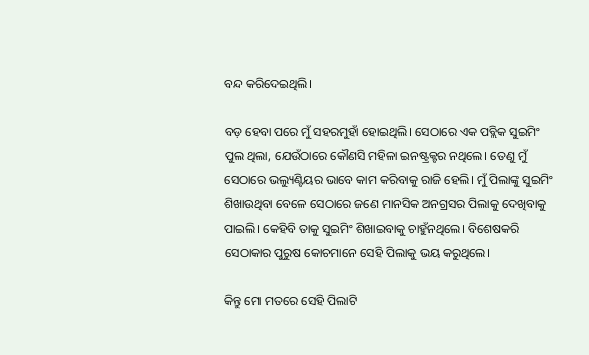ବନ୍ଦ କରିଦେଇଥିଲି।

ବଡ଼ ହେବା ପରେ ମୁଁ ସହରମୁହାଁ ହୋଇଥିଲି। ସେଠାରେ ଏକ ପବ୍ଲିକ ସୁଇମିଂ ପୁଲ ଥିଲା, ଯେଉଁଠାରେ କୌଣସି ମହିଳା ଇନଷ୍ଟ୍ରକ୍ଟର ନଥିଲେ। ତେଣୁ ମୁଁ ସେଠାରେ ଭଲ୍ୟୁଣ୍ଟିୟର ଭାବେ କାମ କରିବାକୁ ରାଜି ହେଲି। ମୁଁ ପିଲାଙ୍କୁ ସୁଇମିଂ ଶିଖାଉଥିବା ବେଳେ ସେଠାରେ ଜଣେ ମାନସିକ ଅନଗ୍ରସର ପିଲାକୁ ଦେଖିବାକୁ ପାଇଲି। କେହିବି ତାକୁ ସୁଇମିଂ ଶିଖାଇବାକୁ ଚାହୁଁନଥିଲେ। ବିଶେଷକରି ସେଠାକାର ପୁରୁଷ କୋଚମାନେ ସେହି ପିଲାକୁ ଭୟ କରୁଥିଲେ।

କିନ୍ତୁ ମୋ ମତରେ ସେହି ପିଲାଟି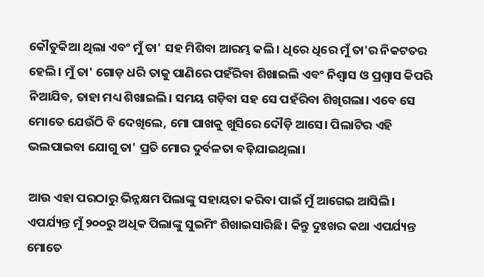କୌତୁକିଆ ଥିଲା ଏବଂ ମୁଁ ତା' ସହ ମିଶିବା ଆରମ୍ଭ କଲି। ଧିରେ ଧିରେ ମୁଁ ତା'ର ନିକଟତର ହେଲି। ମୁଁ ତା' ଗୋଡ଼ ଧରି ତାକୁ ପାଣିରେ ପହଁରିବା ଶିଖାଇଲି ଏବଂ ନିଶ୍ୱାସ ଓ ପ୍ରଶ୍ୱାସ କିପରି ନିଆଯିବ, ତାହା ମଧ୍ୟ ଶିଖାଇଲି। ସମୟ ଗଡ଼ିବା ସହ ସେ ପହଁରିବା ଶିଖିଗଲା। ଏବେ ସେ ମୋତେ ଯେଉଁଠି ବି ଦେଖିଲେ, ମୋ ପାଖକୁ ଖୁସିରେ ଦୌଡ଼ି ଆସେ। ପିଲାଟିର ଏହି ଭଲପାଇବା ଯୋଗୁ ତା' ପ୍ରତି ମୋର ଦୁର୍ବଳତା ବଢ଼ିଯାଇଥିଲା।

ଆଉ ଏହା ପରଠାରୁ ଭିନ୍ନକ୍ଷମ ପିଲାଙ୍କୁ ସହାୟତା କରିବା ପାଇଁ ମୁଁ ଆଗେଇ ଆସିଲି। ଏପର୍ଯ୍ୟନ୍ତ ମୁଁ ୨୦୦ରୁ ଅଧିକ ପିଲାଙ୍କୁ ସୁଇମିଂ ଶିଖାଇସାରିଛି। କିନ୍ତୁ ଦୁଃଖର କଥା ଏପର୍ଯ୍ୟନ୍ତ ମୋତେ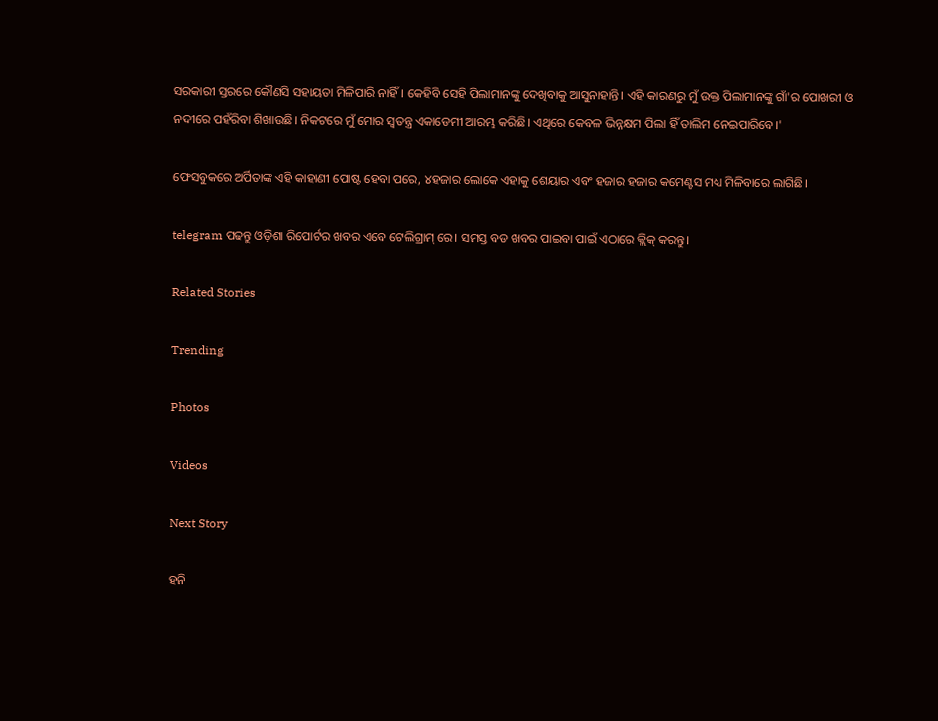ସରକାରୀ ସ୍ତରରେ କୌଣସି ସହାୟତା ମିଳିପାରି ନାହିଁ। କେହିବି ସେହି ପିଲାମାନଙ୍କୁ ଦେଖିବାକୁ ଆସୁନାହାନ୍ତି। ଏହି କାରଣରୁ ମୁଁ ଉକ୍ତ ପିଲାମାନଙ୍କୁ ଗାଁ'ର ପୋଖରୀ ଓ ନଦୀରେ ପହଁରିବା ଶିଖାଉଛି। ନିକଟରେ ମୁଁ ମୋର ସ୍ୱତନ୍ତ୍ର ଏକାଡେମୀ ଆରମ୍ଭ କରିଛି। ଏଥିରେ କେବଳ ଭିନ୍ନକ୍ଷମ ପିଲା ହିଁ ତାଲିମ ନେଇପାରିବେ।'

ଫେସବୁକରେ ଅର୍ପିତାଙ୍କ ଏହି କାହାଣୀ ପୋଷ୍ଟ ହେବା ପରେ, ୪ହଜାର ଲୋକେ ଏହାକୁ ଶେୟାର ଏବଂ ହଜାର ହଜାର କମେଣ୍ଟସ ମଧ୍ୟ ମିଳିବାରେ ଲାଗିଛି।

telegram ପଢନ୍ତୁ ଓଡ଼ିଶା ରିପୋର୍ଟର ଖବର ଏବେ ଟେଲିଗ୍ରାମ୍ ରେ। ସମସ୍ତ ବଡ ଖବର ପାଇବା ପାଇଁ ଏଠାରେ କ୍ଲିକ୍ କରନ୍ତୁ।

Related Stories

Trending

Photos

Videos

Next Story

ହନି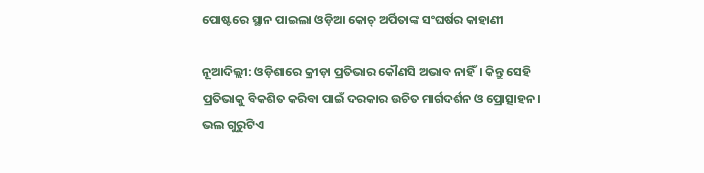ପୋଷ୍ଟରେ ସ୍ଥାନ ପାଇଲା ଓଡ଼ିଆ କୋଚ୍ ଅର୍ପିତାଙ୍କ ସଂଘର୍ଷର କାହାଣୀ

ନୂଆଦିଲ୍ଲୀ: ଓଡ଼ିଶାରେ କ୍ରୀଡ଼ା ପ୍ରତିଭାର କୌଣସି ଅଭାବ ନାହିଁ। କିନ୍ତୁ ସେହି ପ୍ରତିଭାକୁ ବିକଶିତ କରିବା ପାଇଁ ଦରକାର ଉଚିତ ମାର୍ଗଦର୍ଶନ ଓ ପ୍ରୋତ୍ସାହନ। ଭଲ ଗୁରୁଟିଏ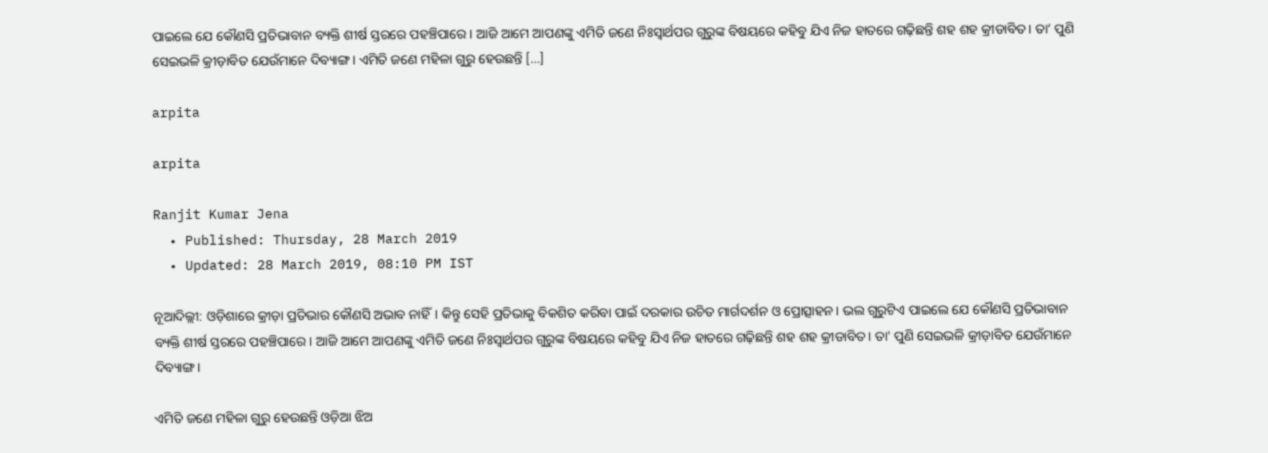ପାଇଲେ ଯେ କୌଣସି ପ୍ରତିଭାବାନ ବ୍ୟକ୍ତି ଶୀର୍ଷ ସ୍ତରରେ ପହଞ୍ଚିପାରେ। ଆଜି ଆମେ ଆପଣଙ୍କୁ ଏମିତି ଜଣେ ନିଃସ୍ୱାର୍ଥପର ଗୁରୁଙ୍କ ବିଷୟରେ କହିବୁ ଯିଏ ନିଜ ହାତରେ ଗଢ଼ିଛନ୍ତି ଶହ ଶହ କ୍ରୀଡାବିତ। ତା’ ପୁଣି ସେଇଭଳି କ୍ରୀଡ଼ାବିତ ଯେଉଁମାନେ ଦିବ୍ୟାଙ୍ଗ। ଏମିତି ଜଣେ ମହିଳା ଗୁରୁ ହେଉଛନ୍ତି […]

arpita

arpita

Ranjit Kumar Jena
  • Published: Thursday, 28 March 2019
  • Updated: 28 March 2019, 08:10 PM IST

ନୂଆଦିଲ୍ଲୀ: ଓଡ଼ିଶାରେ କ୍ରୀଡ଼ା ପ୍ରତିଭାର କୌଣସି ଅଭାବ ନାହିଁ। କିନ୍ତୁ ସେହି ପ୍ରତିଭାକୁ ବିକଶିତ କରିବା ପାଇଁ ଦରକାର ଉଚିତ ମାର୍ଗଦର୍ଶନ ଓ ପ୍ରୋତ୍ସାହନ। ଭଲ ଗୁରୁଟିଏ ପାଇଲେ ଯେ କୌଣସି ପ୍ରତିଭାବାନ ବ୍ୟକ୍ତି ଶୀର୍ଷ ସ୍ତରରେ ପହଞ୍ଚିପାରେ। ଆଜି ଆମେ ଆପଣଙ୍କୁ ଏମିତି ଜଣେ ନିଃସ୍ୱାର୍ଥପର ଗୁରୁଙ୍କ ବିଷୟରେ କହିବୁ ଯିଏ ନିଜ ହାତରେ ଗଢ଼ିଛନ୍ତି ଶହ ଶହ କ୍ରୀଡାବିତ। ତା' ପୁଣି ସେଇଭଳି କ୍ରୀଡ଼ାବିତ ଯେଉଁମାନେ ଦିବ୍ୟାଙ୍ଗ।

ଏମିତି ଜଣେ ମହିଳା ଗୁରୁ ହେଉଛନ୍ତି ଓଡ଼ିଆ ଝିଅ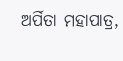ଅର୍ପିତା ମହାପାତ୍ର,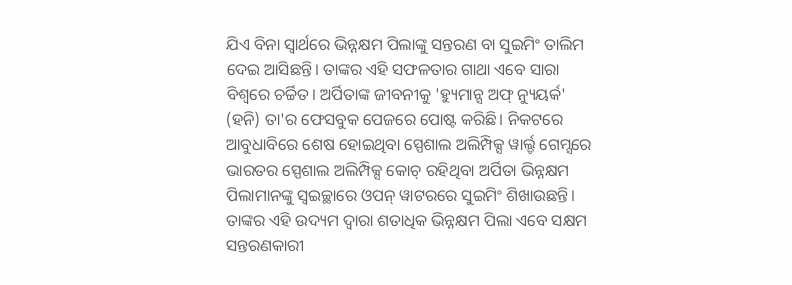ଯିଏ ବିନା ସ୍ୱାର୍ଥରେ ଭିନ୍ନକ୍ଷମ ପିଲାଙ୍କୁ ସନ୍ତରଣ ବା ସୁଇମିଂ ତାଲିମ ଦେଇ ଆସିଛନ୍ତି। ତାଙ୍କର ଏହି ସଫଳତାର ଗାଥା ଏବେ ସାରା ବିଶ୍ୱରେ ଚର୍ଚ୍ଚିତ। ଅର୍ପିତାଙ୍କ ଜୀବନୀକୁ 'ହ୍ୟୁମାନ୍ସ ଅଫ୍ ନ୍ୟୁୟର୍କ' (ହନି) ତା'ର ଫେସବୁକ ପେଜରେ ପୋଷ୍ଟ କରିଛି। ନିକଟରେ ଆବୁଧାବିରେ ଶେଷ ହୋଇଥିବା ସ୍ପେଶାଲ ଅଲିମ୍ପିକ୍ସ ୱାର୍ଲ୍ଡ ଗେମ୍ସରେ ଭାରତର ସ୍ପେଶାଲ ଅଲିମ୍ପିକ୍ସ କୋଚ୍ ରହିଥିବା ଅର୍ପିତା ଭିନ୍ନକ୍ଷମ ପିଲାମାନଙ୍କୁ ସ୍ୱଇଚ୍ଛାରେ ଓପନ୍ ୱାଟରରେ ସୁଇମିଂ ଶିଖାଉଛନ୍ତି। ତାଙ୍କର ଏହି ଉଦ୍ୟମ ଦ୍ୱାରା ଶତାଧିକ ଭିନ୍ନକ୍ଷମ ପିଲା ଏବେ ସକ୍ଷମ ସନ୍ତରଣକାରୀ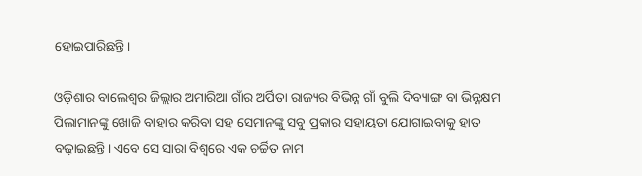ହୋଇପାରିଛନ୍ତି।

ଓଡ଼ିଶାର ବାଲେଶ୍ୱର ଜିଲ୍ଲାର ଅମାରିଆ ଗାଁର ଅର୍ପିତା ରାଜ୍ୟର ବିଭିନ୍ନ ଗାଁ ବୁଲି ଦିବ୍ୟାଙ୍ଗ ବା ଭିନ୍ନକ୍ଷମ ପିଲାମାନଙ୍କୁ ଖୋଜି ବାହାର କରିବା ସହ ସେମାନଙ୍କୁ ସବୁ ପ୍ରକାର ସହାୟତା ଯୋଗାଇବାକୁ ହାତ ବଢ଼ାଇଛନ୍ତି। ଏବେ ସେ ସାରା ବିଶ୍ୱରେ ଏକ ଚର୍ଚ୍ଚିତ ନାମ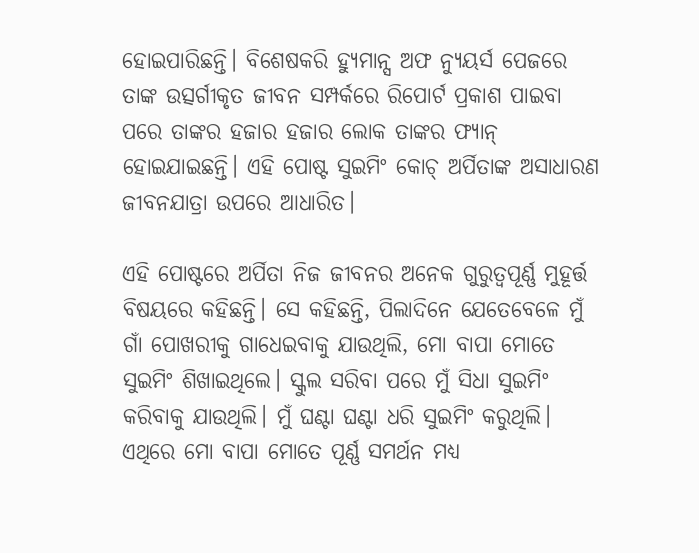ହୋଇପାରିଛନ୍ତି। ବିଶେଷକରି ହ୍ୟୁମାନ୍ସ ଅଫ ନ୍ୟୁୟର୍ସ ପେଜରେ ତାଙ୍କ ଉତ୍ସର୍ଗୀକୃତ ଜୀବନ ସମ୍ପର୍କରେ ରିପୋର୍ଟ ପ୍ରକାଶ ପାଇବା ପରେ ତାଙ୍କର ହଜାର ହଜାର ଲୋକ ତାଙ୍କର ଫ୍ୟାନ୍ ହୋଇଯାଇଛନ୍ତି। ଏହି ପୋଷ୍ଟ ସୁଇମିଂ କୋଚ୍ ଅର୍ପିତାଙ୍କ ଅସାଧାରଣ ଜୀବନଯାତ୍ରା ଉପରେ ଆଧାରିତ।

ଏହି ପୋଷ୍ଟରେ ଅର୍ପିତା ନିଜ ଜୀବନର ଅନେକ ଗୁରୁତ୍ୱପୂର୍ଣ୍ଣ ମୁହୂର୍ତ୍ତ ବିଷୟରେ କହିଛନ୍ତି। ସେ କହିଛନ୍ତି, ପିଲାଦିନେ ଯେତେବେଳେ ମୁଁ ଗାଁ ପୋଖରୀକୁ ଗାଧେଇବାକୁ ଯାଉଥିଲି, ମୋ ବାପା ମୋତେ ସୁଇମିଂ ଶିଖାଇଥିଲେ। ସ୍କୁଲ ସରିବା ପରେ ମୁଁ ସିଧା ସୁଇମିଂ କରିବାକୁ ଯାଉଥିଲି। ମୁଁ ଘଣ୍ଟା ଘଣ୍ଟା ଧରି ସୁଇମିଂ କରୁଥିଲି। ଏଥିରେ ମୋ ବାପା ମୋତେ ପୂର୍ଣ୍ଣ ସମର୍ଥନ ମଧ୍ୟ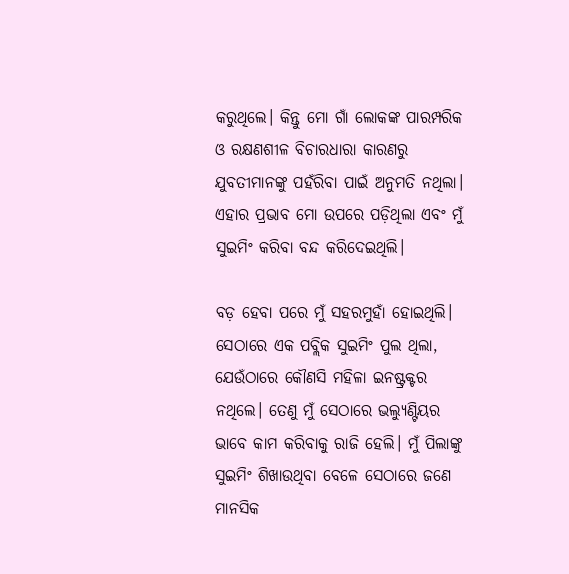କରୁଥିଲେ। କିନ୍ତୁ ମୋ ଗାଁ ଲୋକଙ୍କ ପାରମ୍ପରିକ ଓ ରକ୍ଷଣଶୀଳ ବିଚାରଧାରା କାରଣରୁ ଯୁବତୀମାନଙ୍କୁ ପହଁରିବା ପାଇଁ ଅନୁମତି ନଥିଲା। ଏହାର ପ୍ରଭାବ ମୋ ଉପରେ ପଡ଼ିଥିଲା ଏବଂ ମୁଁ ସୁଇମିଂ କରିବା ବନ୍ଦ କରିଦେଇଥିଲି।

ବଡ଼ ହେବା ପରେ ମୁଁ ସହରମୁହାଁ ହୋଇଥିଲି। ସେଠାରେ ଏକ ପବ୍ଲିକ ସୁଇମିଂ ପୁଲ ଥିଲା, ଯେଉଁଠାରେ କୌଣସି ମହିଳା ଇନଷ୍ଟ୍ରକ୍ଟର ନଥିଲେ। ତେଣୁ ମୁଁ ସେଠାରେ ଭଲ୍ୟୁଣ୍ଟିୟର ଭାବେ କାମ କରିବାକୁ ରାଜି ହେଲି। ମୁଁ ପିଲାଙ୍କୁ ସୁଇମିଂ ଶିଖାଉଥିବା ବେଳେ ସେଠାରେ ଜଣେ ମାନସିକ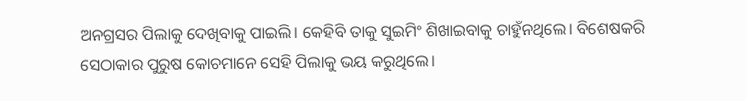ଅନଗ୍ରସର ପିଲାକୁ ଦେଖିବାକୁ ପାଇଲି। କେହିବି ତାକୁ ସୁଇମିଂ ଶିଖାଇବାକୁ ଚାହୁଁନଥିଲେ। ବିଶେଷକରି ସେଠାକାର ପୁରୁଷ କୋଚମାନେ ସେହି ପିଲାକୁ ଭୟ କରୁଥିଲେ।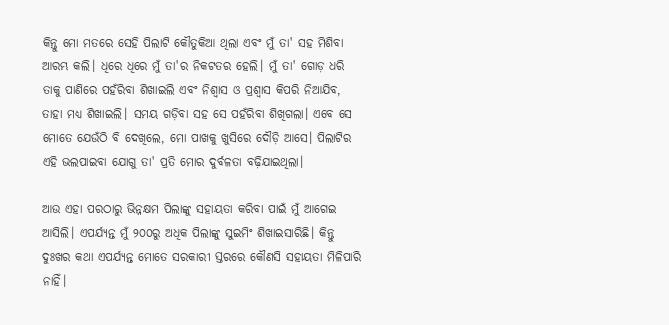କିନ୍ତୁ ମୋ ମତରେ ସେହି ପିଲାଟି କୌତୁକିଆ ଥିଲା ଏବଂ ମୁଁ ତା' ସହ ମିଶିବା ଆରମ୍ଭ କଲି। ଧିରେ ଧିରେ ମୁଁ ତା'ର ନିକଟତର ହେଲି। ମୁଁ ତା' ଗୋଡ଼ ଧରି ତାକୁ ପାଣିରେ ପହଁରିବା ଶିଖାଇଲି ଏବଂ ନିଶ୍ୱାସ ଓ ପ୍ରଶ୍ୱାସ କିପରି ନିଆଯିବ, ତାହା ମଧ୍ୟ ଶିଖାଇଲି। ସମୟ ଗଡ଼ିବା ସହ ସେ ପହଁରିବା ଶିଖିଗଲା। ଏବେ ସେ ମୋତେ ଯେଉଁଠି ବି ଦେଖିଲେ, ମୋ ପାଖକୁ ଖୁସିରେ ଦୌଡ଼ି ଆସେ। ପିଲାଟିର ଏହି ଭଲପାଇବା ଯୋଗୁ ତା' ପ୍ରତି ମୋର ଦୁର୍ବଳତା ବଢ଼ିଯାଇଥିଲା।

ଆଉ ଏହା ପରଠାରୁ ଭିନ୍ନକ୍ଷମ ପିଲାଙ୍କୁ ସହାୟତା କରିବା ପାଇଁ ମୁଁ ଆଗେଇ ଆସିଲି। ଏପର୍ଯ୍ୟନ୍ତ ମୁଁ ୨୦୦ରୁ ଅଧିକ ପିଲାଙ୍କୁ ସୁଇମିଂ ଶିଖାଇସାରିଛି। କିନ୍ତୁ ଦୁଃଖର କଥା ଏପର୍ଯ୍ୟନ୍ତ ମୋତେ ସରକାରୀ ସ୍ତରରେ କୌଣସି ସହାୟତା ମିଳିପାରି ନାହିଁ।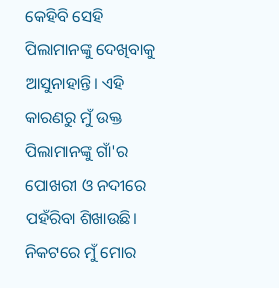କେହିବି ସେହି ପିଲାମାନଙ୍କୁ ଦେଖିବାକୁ ଆସୁନାହାନ୍ତି। ଏହି କାରଣରୁ ମୁଁ ଉକ୍ତ ପିଲାମାନଙ୍କୁ ଗାଁ'ର ପୋଖରୀ ଓ ନଦୀରେ ପହଁରିବା ଶିଖାଉଛି। ନିକଟରେ ମୁଁ ମୋର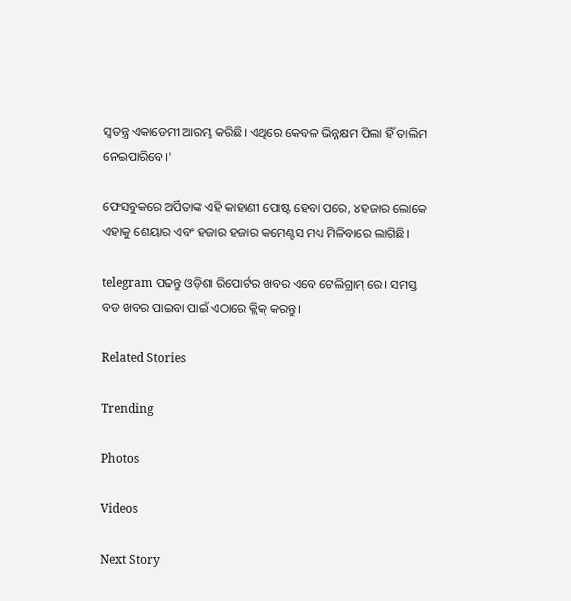ସ୍ୱତନ୍ତ୍ର ଏକାଡେମୀ ଆରମ୍ଭ କରିଛି। ଏଥିରେ କେବଳ ଭିନ୍ନକ୍ଷମ ପିଲା ହିଁ ତାଲିମ ନେଇପାରିବେ।'

ଫେସବୁକରେ ଅର୍ପିତାଙ୍କ ଏହି କାହାଣୀ ପୋଷ୍ଟ ହେବା ପରେ, ୪ହଜାର ଲୋକେ ଏହାକୁ ଶେୟାର ଏବଂ ହଜାର ହଜାର କମେଣ୍ଟସ ମଧ୍ୟ ମିଳିବାରେ ଲାଗିଛି।

telegram ପଢନ୍ତୁ ଓଡ଼ିଶା ରିପୋର୍ଟର ଖବର ଏବେ ଟେଲିଗ୍ରାମ୍ ରେ। ସମସ୍ତ ବଡ ଖବର ପାଇବା ପାଇଁ ଏଠାରେ କ୍ଲିକ୍ କରନ୍ତୁ।

Related Stories

Trending

Photos

Videos

Next Story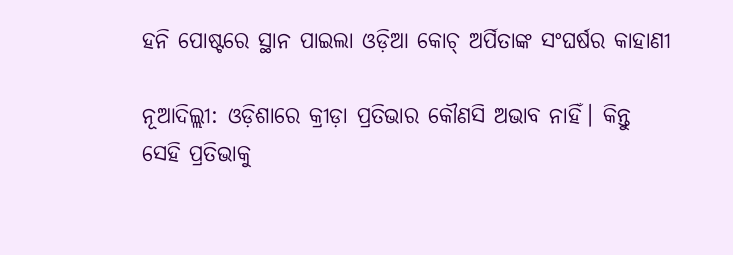ହନି ପୋଷ୍ଟରେ ସ୍ଥାନ ପାଇଲା ଓଡ଼ିଆ କୋଚ୍ ଅର୍ପିତାଙ୍କ ସଂଘର୍ଷର କାହାଣୀ

ନୂଆଦିଲ୍ଲୀ: ଓଡ଼ିଶାରେ କ୍ରୀଡ଼ା ପ୍ରତିଭାର କୌଣସି ଅଭାବ ନାହିଁ। କିନ୍ତୁ ସେହି ପ୍ରତିଭାକୁ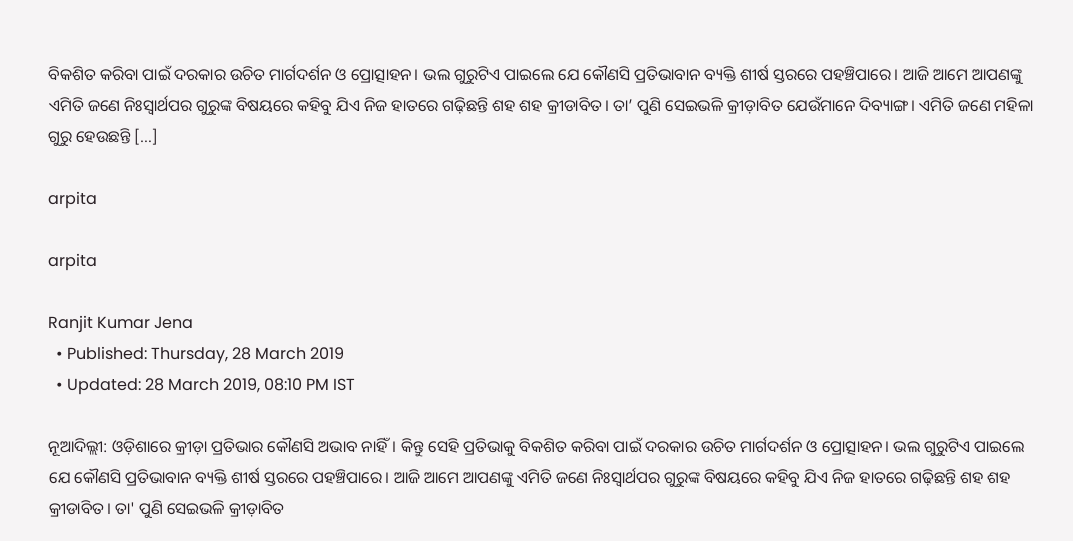ବିକଶିତ କରିବା ପାଇଁ ଦରକାର ଉଚିତ ମାର୍ଗଦର୍ଶନ ଓ ପ୍ରୋତ୍ସାହନ। ଭଲ ଗୁରୁଟିଏ ପାଇଲେ ଯେ କୌଣସି ପ୍ରତିଭାବାନ ବ୍ୟକ୍ତି ଶୀର୍ଷ ସ୍ତରରେ ପହଞ୍ଚିପାରେ। ଆଜି ଆମେ ଆପଣଙ୍କୁ ଏମିତି ଜଣେ ନିଃସ୍ୱାର୍ଥପର ଗୁରୁଙ୍କ ବିଷୟରେ କହିବୁ ଯିଏ ନିଜ ହାତରେ ଗଢ଼ିଛନ୍ତି ଶହ ଶହ କ୍ରୀଡାବିତ। ତା’ ପୁଣି ସେଇଭଳି କ୍ରୀଡ଼ାବିତ ଯେଉଁମାନେ ଦିବ୍ୟାଙ୍ଗ। ଏମିତି ଜଣେ ମହିଳା ଗୁରୁ ହେଉଛନ୍ତି […]

arpita

arpita

Ranjit Kumar Jena
  • Published: Thursday, 28 March 2019
  • Updated: 28 March 2019, 08:10 PM IST

ନୂଆଦିଲ୍ଲୀ: ଓଡ଼ିଶାରେ କ୍ରୀଡ଼ା ପ୍ରତିଭାର କୌଣସି ଅଭାବ ନାହିଁ। କିନ୍ତୁ ସେହି ପ୍ରତିଭାକୁ ବିକଶିତ କରିବା ପାଇଁ ଦରକାର ଉଚିତ ମାର୍ଗଦର୍ଶନ ଓ ପ୍ରୋତ୍ସାହନ। ଭଲ ଗୁରୁଟିଏ ପାଇଲେ ଯେ କୌଣସି ପ୍ରତିଭାବାନ ବ୍ୟକ୍ତି ଶୀର୍ଷ ସ୍ତରରେ ପହଞ୍ଚିପାରେ। ଆଜି ଆମେ ଆପଣଙ୍କୁ ଏମିତି ଜଣେ ନିଃସ୍ୱାର୍ଥପର ଗୁରୁଙ୍କ ବିଷୟରେ କହିବୁ ଯିଏ ନିଜ ହାତରେ ଗଢ଼ିଛନ୍ତି ଶହ ଶହ କ୍ରୀଡାବିତ। ତା' ପୁଣି ସେଇଭଳି କ୍ରୀଡ଼ାବିତ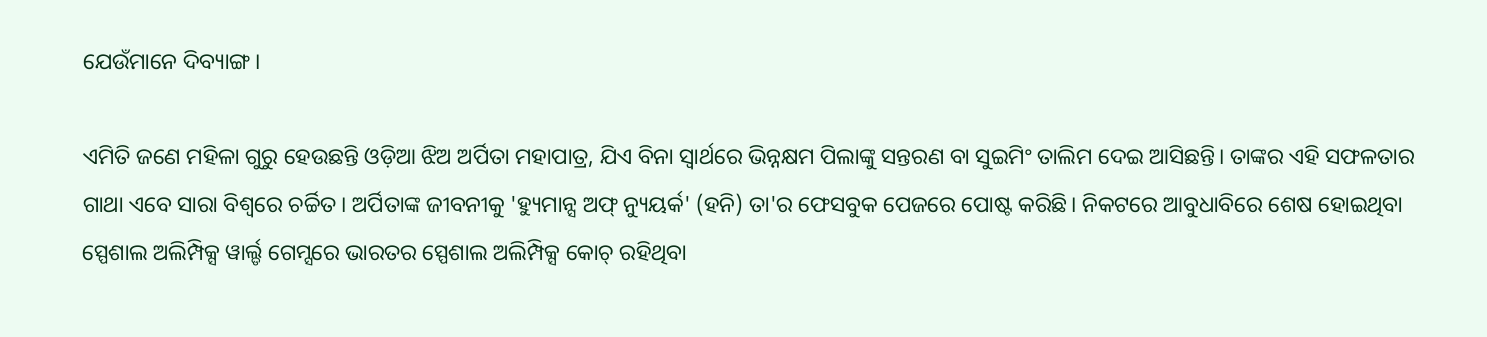ଯେଉଁମାନେ ଦିବ୍ୟାଙ୍ଗ।

ଏମିତି ଜଣେ ମହିଳା ଗୁରୁ ହେଉଛନ୍ତି ଓଡ଼ିଆ ଝିଅ ଅର୍ପିତା ମହାପାତ୍ର, ଯିଏ ବିନା ସ୍ୱାର୍ଥରେ ଭିନ୍ନକ୍ଷମ ପିଲାଙ୍କୁ ସନ୍ତରଣ ବା ସୁଇମିଂ ତାଲିମ ଦେଇ ଆସିଛନ୍ତି। ତାଙ୍କର ଏହି ସଫଳତାର ଗାଥା ଏବେ ସାରା ବିଶ୍ୱରେ ଚର୍ଚ୍ଚିତ। ଅର୍ପିତାଙ୍କ ଜୀବନୀକୁ 'ହ୍ୟୁମାନ୍ସ ଅଫ୍ ନ୍ୟୁୟର୍କ' (ହନି) ତା'ର ଫେସବୁକ ପେଜରେ ପୋଷ୍ଟ କରିଛି। ନିକଟରେ ଆବୁଧାବିରେ ଶେଷ ହୋଇଥିବା ସ୍ପେଶାଲ ଅଲିମ୍ପିକ୍ସ ୱାର୍ଲ୍ଡ ଗେମ୍ସରେ ଭାରତର ସ୍ପେଶାଲ ଅଲିମ୍ପିକ୍ସ କୋଚ୍ ରହିଥିବା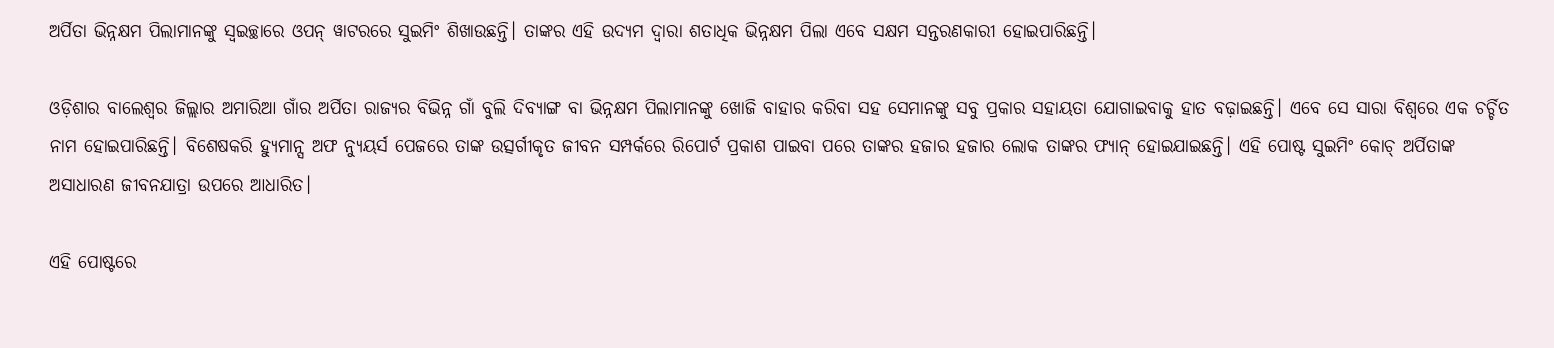ଅର୍ପିତା ଭିନ୍ନକ୍ଷମ ପିଲାମାନଙ୍କୁ ସ୍ୱଇଚ୍ଛାରେ ଓପନ୍ ୱାଟରରେ ସୁଇମିଂ ଶିଖାଉଛନ୍ତି। ତାଙ୍କର ଏହି ଉଦ୍ୟମ ଦ୍ୱାରା ଶତାଧିକ ଭିନ୍ନକ୍ଷମ ପିଲା ଏବେ ସକ୍ଷମ ସନ୍ତରଣକାରୀ ହୋଇପାରିଛନ୍ତି।

ଓଡ଼ିଶାର ବାଲେଶ୍ୱର ଜିଲ୍ଲାର ଅମାରିଆ ଗାଁର ଅର୍ପିତା ରାଜ୍ୟର ବିଭିନ୍ନ ଗାଁ ବୁଲି ଦିବ୍ୟାଙ୍ଗ ବା ଭିନ୍ନକ୍ଷମ ପିଲାମାନଙ୍କୁ ଖୋଜି ବାହାର କରିବା ସହ ସେମାନଙ୍କୁ ସବୁ ପ୍ରକାର ସହାୟତା ଯୋଗାଇବାକୁ ହାତ ବଢ଼ାଇଛନ୍ତି। ଏବେ ସେ ସାରା ବିଶ୍ୱରେ ଏକ ଚର୍ଚ୍ଚିତ ନାମ ହୋଇପାରିଛନ୍ତି। ବିଶେଷକରି ହ୍ୟୁମାନ୍ସ ଅଫ ନ୍ୟୁୟର୍ସ ପେଜରେ ତାଙ୍କ ଉତ୍ସର୍ଗୀକୃତ ଜୀବନ ସମ୍ପର୍କରେ ରିପୋର୍ଟ ପ୍ରକାଶ ପାଇବା ପରେ ତାଙ୍କର ହଜାର ହଜାର ଲୋକ ତାଙ୍କର ଫ୍ୟାନ୍ ହୋଇଯାଇଛନ୍ତି। ଏହି ପୋଷ୍ଟ ସୁଇମିଂ କୋଚ୍ ଅର୍ପିତାଙ୍କ ଅସାଧାରଣ ଜୀବନଯାତ୍ରା ଉପରେ ଆଧାରିତ।

ଏହି ପୋଷ୍ଟରେ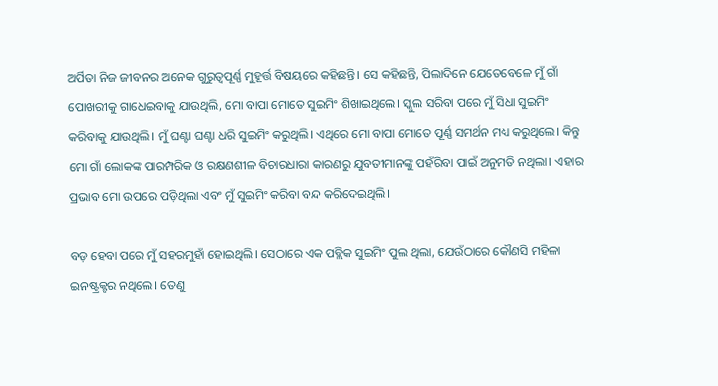ଅର୍ପିତା ନିଜ ଜୀବନର ଅନେକ ଗୁରୁତ୍ୱପୂର୍ଣ୍ଣ ମୁହୂର୍ତ୍ତ ବିଷୟରେ କହିଛନ୍ତି। ସେ କହିଛନ୍ତି, ପିଲାଦିନେ ଯେତେବେଳେ ମୁଁ ଗାଁ ପୋଖରୀକୁ ଗାଧେଇବାକୁ ଯାଉଥିଲି, ମୋ ବାପା ମୋତେ ସୁଇମିଂ ଶିଖାଇଥିଲେ। ସ୍କୁଲ ସରିବା ପରେ ମୁଁ ସିଧା ସୁଇମିଂ କରିବାକୁ ଯାଉଥିଲି। ମୁଁ ଘଣ୍ଟା ଘଣ୍ଟା ଧରି ସୁଇମିଂ କରୁଥିଲି। ଏଥିରେ ମୋ ବାପା ମୋତେ ପୂର୍ଣ୍ଣ ସମର୍ଥନ ମଧ୍ୟ କରୁଥିଲେ। କିନ୍ତୁ ମୋ ଗାଁ ଲୋକଙ୍କ ପାରମ୍ପରିକ ଓ ରକ୍ଷଣଶୀଳ ବିଚାରଧାରା କାରଣରୁ ଯୁବତୀମାନଙ୍କୁ ପହଁରିବା ପାଇଁ ଅନୁମତି ନଥିଲା। ଏହାର ପ୍ରଭାବ ମୋ ଉପରେ ପଡ଼ିଥିଲା ଏବଂ ମୁଁ ସୁଇମିଂ କରିବା ବନ୍ଦ କରିଦେଇଥିଲି।

ବଡ଼ ହେବା ପରେ ମୁଁ ସହରମୁହାଁ ହୋଇଥିଲି। ସେଠାରେ ଏକ ପବ୍ଲିକ ସୁଇମିଂ ପୁଲ ଥିଲା, ଯେଉଁଠାରେ କୌଣସି ମହିଳା ଇନଷ୍ଟ୍ରକ୍ଟର ନଥିଲେ। ତେଣୁ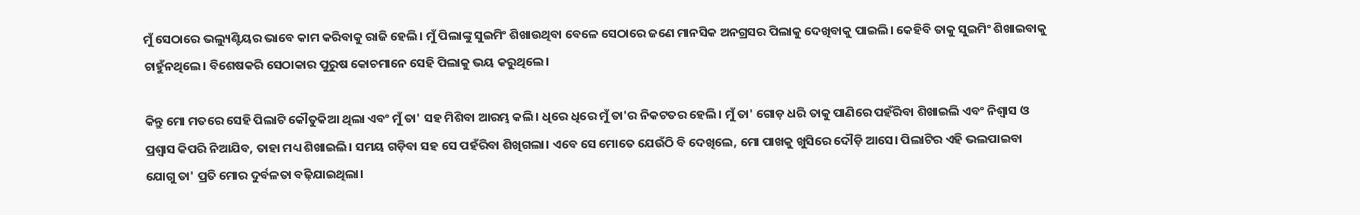ମୁଁ ସେଠାରେ ଭଲ୍ୟୁଣ୍ଟିୟର ଭାବେ କାମ କରିବାକୁ ରାଜି ହେଲି। ମୁଁ ପିଲାଙ୍କୁ ସୁଇମିଂ ଶିଖାଉଥିବା ବେଳେ ସେଠାରେ ଜଣେ ମାନସିକ ଅନଗ୍ରସର ପିଲାକୁ ଦେଖିବାକୁ ପାଇଲି। କେହିବି ତାକୁ ସୁଇମିଂ ଶିଖାଇବାକୁ ଚାହୁଁନଥିଲେ। ବିଶେଷକରି ସେଠାକାର ପୁରୁଷ କୋଚମାନେ ସେହି ପିଲାକୁ ଭୟ କରୁଥିଲେ।

କିନ୍ତୁ ମୋ ମତରେ ସେହି ପିଲାଟି କୌତୁକିଆ ଥିଲା ଏବଂ ମୁଁ ତା' ସହ ମିଶିବା ଆରମ୍ଭ କଲି। ଧିରେ ଧିରେ ମୁଁ ତା'ର ନିକଟତର ହେଲି। ମୁଁ ତା' ଗୋଡ଼ ଧରି ତାକୁ ପାଣିରେ ପହଁରିବା ଶିଖାଇଲି ଏବଂ ନିଶ୍ୱାସ ଓ ପ୍ରଶ୍ୱାସ କିପରି ନିଆଯିବ, ତାହା ମଧ୍ୟ ଶିଖାଇଲି। ସମୟ ଗଡ଼ିବା ସହ ସେ ପହଁରିବା ଶିଖିଗଲା। ଏବେ ସେ ମୋତେ ଯେଉଁଠି ବି ଦେଖିଲେ, ମୋ ପାଖକୁ ଖୁସିରେ ଦୌଡ଼ି ଆସେ। ପିଲାଟିର ଏହି ଭଲପାଇବା ଯୋଗୁ ତା' ପ୍ରତି ମୋର ଦୁର୍ବଳତା ବଢ଼ିଯାଇଥିଲା।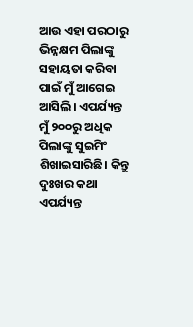ଆଉ ଏହା ପରଠାରୁ ଭିନ୍ନକ୍ଷମ ପିଲାଙ୍କୁ ସହାୟତା କରିବା ପାଇଁ ମୁଁ ଆଗେଇ ଆସିଲି। ଏପର୍ଯ୍ୟନ୍ତ ମୁଁ ୨୦୦ରୁ ଅଧିକ ପିଲାଙ୍କୁ ସୁଇମିଂ ଶିଖାଇସାରିଛି। କିନ୍ତୁ ଦୁଃଖର କଥା ଏପର୍ଯ୍ୟନ୍ତ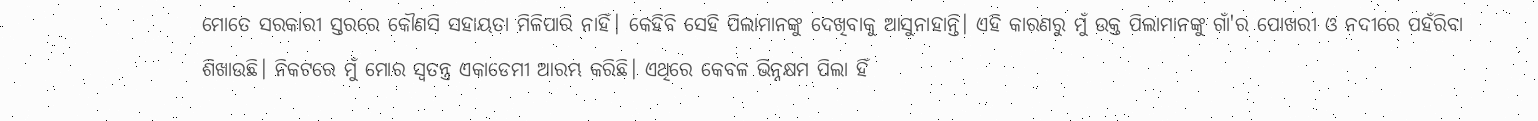ମୋତେ ସରକାରୀ ସ୍ତରରେ କୌଣସି ସହାୟତା ମିଳିପାରି ନାହିଁ। କେହିବି ସେହି ପିଲାମାନଙ୍କୁ ଦେଖିବାକୁ ଆସୁନାହାନ୍ତି। ଏହି କାରଣରୁ ମୁଁ ଉକ୍ତ ପିଲାମାନଙ୍କୁ ଗାଁ'ର ପୋଖରୀ ଓ ନଦୀରେ ପହଁରିବା ଶିଖାଉଛି। ନିକଟରେ ମୁଁ ମୋର ସ୍ୱତନ୍ତ୍ର ଏକାଡେମୀ ଆରମ୍ଭ କରିଛି। ଏଥିରେ କେବଳ ଭିନ୍ନକ୍ଷମ ପିଲା ହିଁ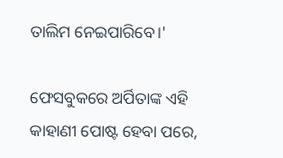ତାଲିମ ନେଇପାରିବେ।'

ଫେସବୁକରେ ଅର୍ପିତାଙ୍କ ଏହି କାହାଣୀ ପୋଷ୍ଟ ହେବା ପରେ,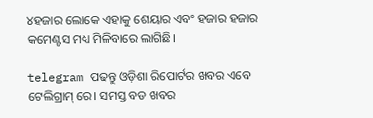୪ହଜାର ଲୋକେ ଏହାକୁ ଶେୟାର ଏବଂ ହଜାର ହଜାର କମେଣ୍ଟସ ମଧ୍ୟ ମିଳିବାରେ ଲାଗିଛି।

telegram ପଢନ୍ତୁ ଓଡ଼ିଶା ରିପୋର୍ଟର ଖବର ଏବେ ଟେଲିଗ୍ରାମ୍ ରେ। ସମସ୍ତ ବଡ ଖବର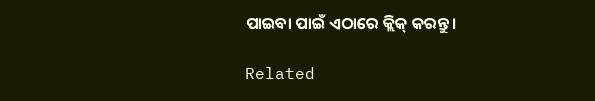ପାଇବା ପାଇଁ ଏଠାରେ କ୍ଲିକ୍ କରନ୍ତୁ।

Related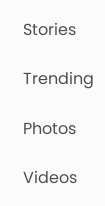Stories

Trending

Photos

Videos